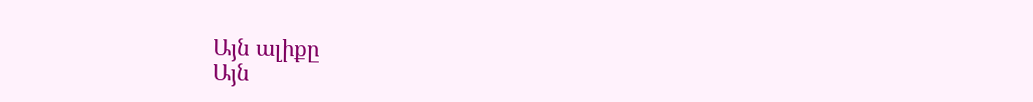Այն ալիքը
Այն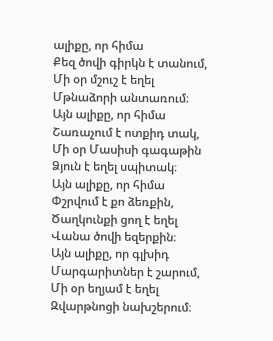ալիքը, որ հիմա
Քեզ ծովի գիրկն է տանում,
Մի օր մշուշ է եղել
Մթնաձորի անտառում։
Այն ալիքը, որ հիմա
Շառաչում է ոտքիդ տակ,
Մի օր Մասիսի գագաթին
Ձյուն է եղել սպիտակ։
Այն ալիքը, որ հիմա
Փշրվում է քո ձեռքին,
Ծաղկունքի ցող է եղել
Վանա ծովի եզերքին։
Այն ալիքը, որ գլխիդ
Մարգարիտներ է շարում,
Մի օր եղյամ է եղել
Զվարթնոցի նախշերում։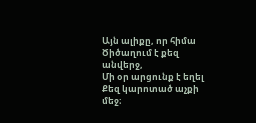Այն ալիքը, որ հիմա
Ծիծաղում է քեզ անվերջ,
Մի օր արցունք է եղել
Քեզ կարոտած աչքի մեջ։